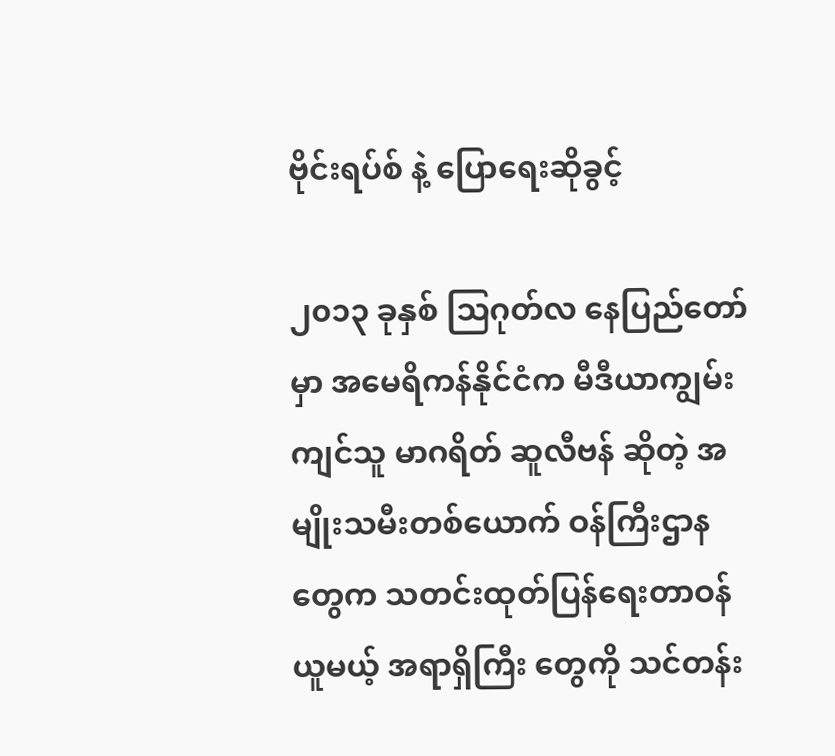ဗိုင်းရပ်စ် နဲ့ ပြောရေးဆိုခွင့်

၂၀၁၃ ခုနှစ် သြဂုတ်လ နေပြည်တော်မှာ အမေရိကန်နိုင်ငံက မီဒီယာကျွမ်းကျင်သူ မာဂရိတ် ဆူလီဗန် ဆိုတဲ့ အမျိုးသမီးတစ်ယောက် ဝန်ကြီးဌာနတွေက သတင်းထုတ်ပြန်ရေးတာဝန်ယူမယ့် အရာရှိကြီး တွေကို သင်တန်း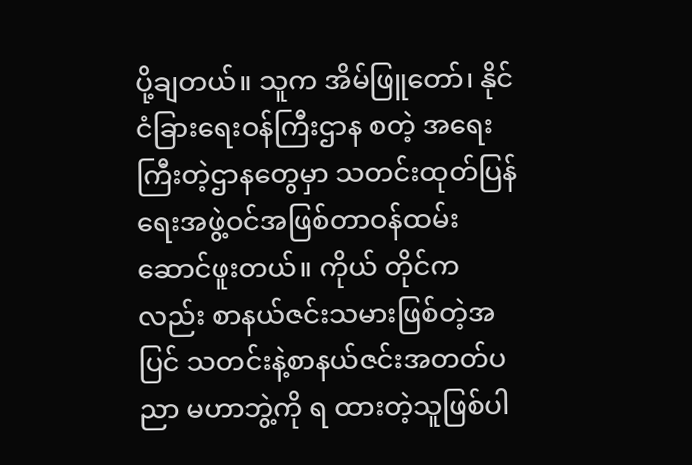ပို့ချတယ်။ သူက အိမ်ဖြူတော်၊ နိုင်ငံခြားရေးဝန်ကြီးဌာန စတဲ့ အရေးကြီးတဲ့ဌာနတွေမှာ သတင်းထုတ်ပြန်ရေးအဖွဲ့ဝင်အဖြစ်တာဝန်ထမ်းဆောင်ဖူးတယ်။ ကိုယ် တိုင်ကလည်း စာနယ်ဇင်းသမားဖြစ်တဲ့အပြင် သတင်းနဲ့စာနယ်ဇင်းအတတ်ပညာ မဟာဘွဲ့ကို ရ ထားတဲ့သူဖြစ်ပါ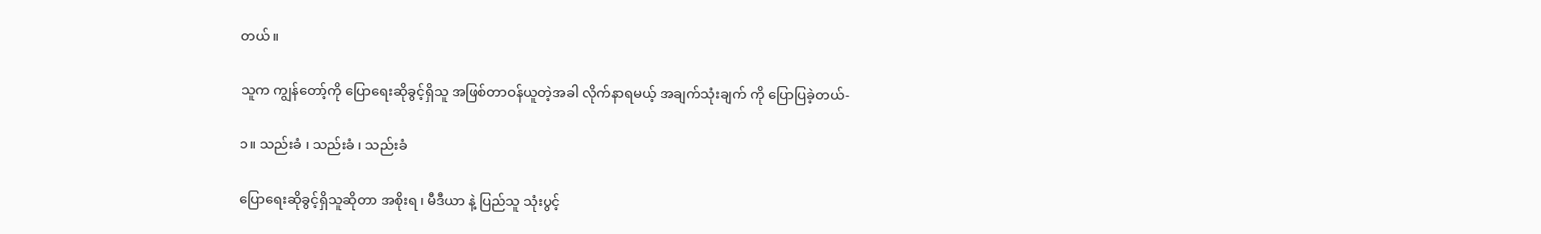တယ်။

သူက ကျွန်တော့်ကို ပြောရေးဆိုခွင့်ရှိသူ အဖြစ်တာဝန်ယူတဲ့အခါ လိုက်နာရမယ့် အချက်သုံးချက် ကို ပြောပြခဲ့တယ်-

၁။ သည်းခံ ၊ သည်းခံ ၊ သည်းခံ

ပြောရေးဆိုခွင့်ရှိသူဆိုတာ အစိုးရ ၊ မီဒီယာ နဲ့ ပြည်သူ သုံးပွင့်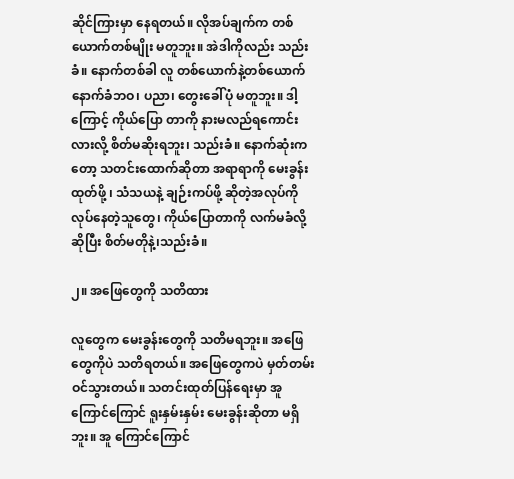ဆိုင်ကြားမှာ နေရတယ်။ လိုအပ်ချက်က တစ်ယောက်တစ်မျိုး မတူဘူး။ အဲဒါကိုလည်း သည်းခံ။ နောက်တစ်ခါ လူ တစ်ယောက်နဲ့တစ်ယောက် နောက်ခံဘဝ၊ ပညာ၊ တွေးခေါ်ပုံ မတူဘူး။ ဒါ့ကြောင့် ကိုယ်ပြော တာကို နားမလည်ရကောင်းလားလို့ စိတ်မဆိုးရဘူး၊ သည်းခံ။ နောက်ဆုံးကတော့ သတင်းထောက်ဆိုတာ အရာရာကို မေးခွန်းထုတ်ဖို့ ၊ သံသယနဲ့ ချဉ်းကပ်ဖို့ ဆိုတဲ့အလုပ်ကို လုပ်နေတဲ့သူတွေ၊ ကိုယ်ပြောတာကို လက်မခံလို့ ဆိုပြီး စိတ်မတိုနဲ့၊သည်းခံ။

၂။ အဖြေတွေကို သတိထား

လူတွေက မေးခွန်းတွေကို သတိမရဘူး။ အဖြေတွေကိုပဲ သတိရတယ်။ အဖြေတွေကပဲ မှတ်တမ်း ဝင်သွားတယ်။ သတင်းထုတ်ပြန်ရေးမှာ အူကြောင်ကြောင် ရူးနှမ်းနှမ်း မေးခွန်းဆိုတာ မရှိဘူး။ အူ ကြောင်ကြောင်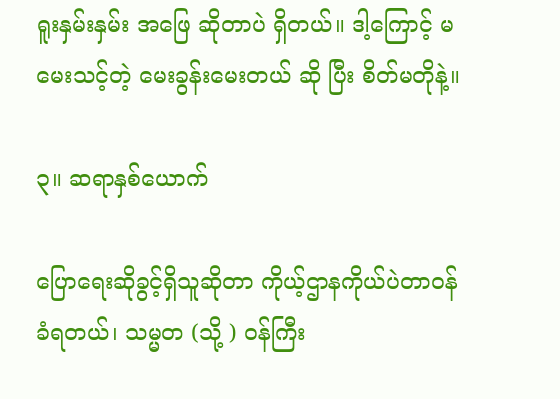ရူးနှမ်းနှမ်း အဖြေ ဆိုတာပဲ ရှိတယ်။ ဒါ့ကြောင့် မမေးသင့်တဲ့ မေးခွန်းမေးတယ် ဆို ပြီး စိတ်မတိုနဲ့။

၃။ ဆရာနှစ်ယောက်

ပြောရေးဆိုခွင့်ရှိသူဆိုတာ ကိုယ့်ဌာနကိုယ်ပဲတာဝန်ခံရတယ်၊ သမ္မတ (သို့ ) ဝန်ကြီး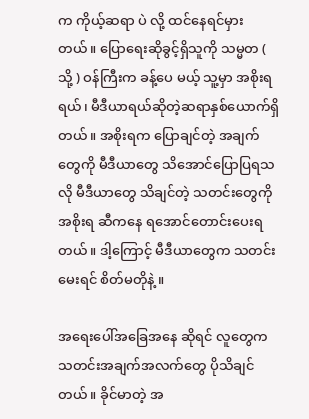က ကိုယ့်ဆရာ ပဲ လို့ ထင်နေရင်မှားတယ်။ ပြောရေးဆိုခွင့်ရှိသူကို သမ္မတ ( သို့ ) ဝန်ကြီးက ခန့်ပေ မယ့် သူ့မှာ အစိုးရရယ်၊ မီဒီယာရယ်ဆိုတဲ့ဆရာနှစ်ယောက်ရှိတယ်။ အစိုးရက ပြောချင်တဲ့ အချက်တွေကို မီဒီယာတွေ သိအောင်ပြောပြရသလို မီဒီယာတွေ သိချင်တဲ့ သတင်းတွေကို အစိုးရ ဆီကနေ ရအောင်တောင်းပေးရတယ်။ ဒါ့ကြောင့် မီဒီယာတွေက သတင်းမေးရင် စိတ်မတိုနဲ့ ။

အရေးပေါ်အခြေအနေ ဆိုရင် လူတွေက သတင်းအချက်အလက်တွေ ပိုသိချင်တယ်။ ခိုင်မာတဲ့ အ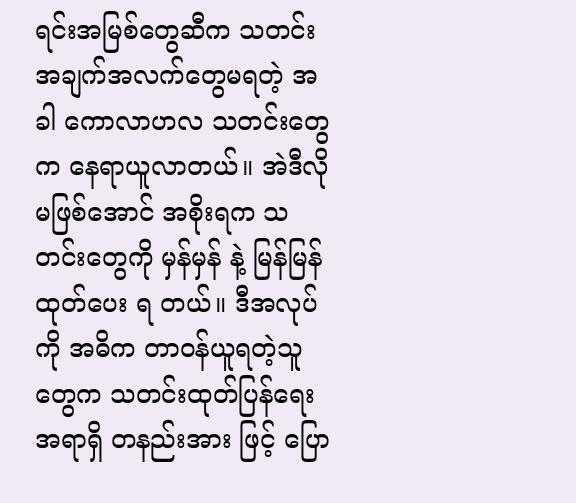ရင်းအမြစ်တွေဆီက သတင်းအချက်အလက်တွေမရတဲ့ အခါ ကောလာဟလ သတင်းတွေက နေရာယူလာတယ်။ အဲဒီလို မဖြစ်အောင် အစိုးရက သတင်းတွေကို မှန်မှန် နဲ့ မြန်မြန်ထုတ်ပေး ရ တယ်။ ဒီအလုပ်ကို အဓိက တာဝန်ယူရတဲ့သူတွေက သတင်းထုတ်ပြန်ရေး အရာရှိ တနည်းအား ဖြင့် ပြော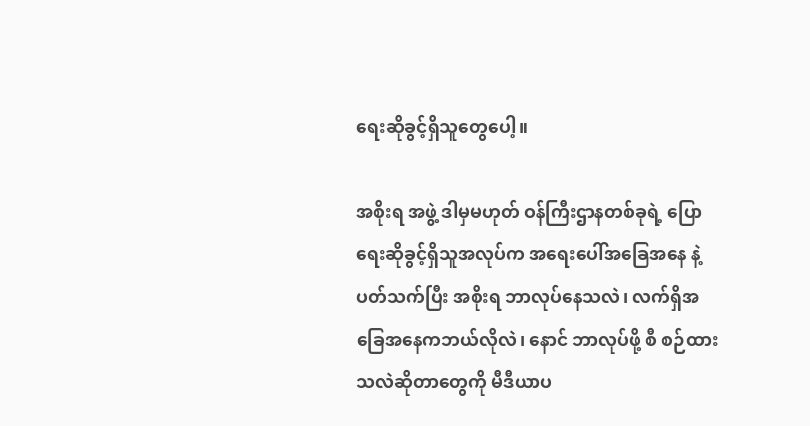ရေးဆိုခွင့်ရှိသူတွေပေါ့။

အစိုးရ အဖွဲ့ ဒါမှမဟုတ် ဝန်ကြီးဌာနတစ်ခုရဲ့ ပြောရေးဆိုခွင့်ရှိသူအလုပ်က အရေးပေါ်အခြေအနေ နဲ့ပတ်သက်ပြီး အစိုးရ ဘာလုပ်နေသလဲ၊ လက်ရှိအခြေအနေကဘယ်လိုလဲ၊ နောင် ဘာလုပ်ဖို့ စီ စဉ်ထားသလဲဆိုတာတွေကို မီဒီယာပ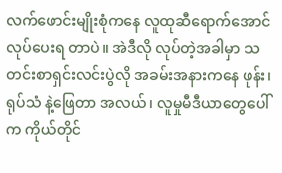လက်ဖောင်းမျိုးစုံကနေ လူထုဆီရောက်အောင်လုပ်ပေးရ တာပဲ။ အဲဒီလို လုပ်တဲ့အခါမှာ သတင်းစာရှင်းလင်းပွဲလို အခမ်းအနားကနေ ဖုန်း၊ ရုပ်သံ နဲ့ဖြေတာ အလယ်၊ လူမှုမီဒီယာတွေပေါ်က ကိုယ်တိုင်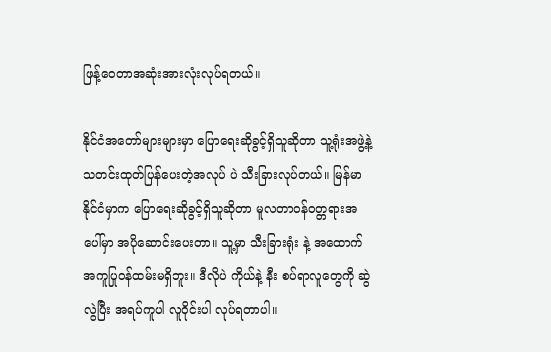ဖြန့်ဝေတာအဆုံးအားလုံးလုပ်ရတယ်။

နိုင်ငံအတော်များများမှာ ပြောရေးဆိုခွင့်ရှိသူဆိုတာ သူ့ရုံးအဖွဲ့နဲ့ သတင်းထုတ်ပြန်ပေးတဲ့အလုပ် ပဲ သီးခြားလုပ်တယ်။ မြန်မာနိုင်ငံမှာက ပြောရေးဆိုခွင့်ရှိသူဆိုတာ မူလတာဝန်ဝတ္တရားအပေါ်မှာ အပိုဆောင်းပေးတာ။ သူ့မှာ သီးခြားရုံး နဲ့ အထောက်အကူပြုဝန်ထမ်းမရှိဘူး။ ဒီလိုပဲ ကိုယ်နဲ့ နီး စပ်ရာလူတွေကို ဆွဲလွဲပြီး အရပ်ကူပါ လူဝိုင်းပါ လုပ်ရတာပါ။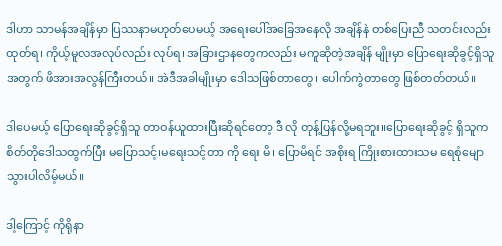ဒါဟာ သာမန်အချိန်မှာ ပြဿနာမဟုတ်ပေမယ့် အရေးပေါ်အခြေအနေလို အချိန်နဲ တစ်ပြေးညီ သတင်းလည်းထုတ်ရ၊ ကိုယ့်မူလအလုပ်လည်း လုပ်ရ၊ အခြားဌာနတွေကလည်း မကူဆိုတဲ့အချိန် မျိုးမှာ ပြောရေးဆိုခွင့်ရှိသူအတွက် ဖိအားအလွန်ကြီးတယ်။ အဲဒီအခါမျိုးမှာ ဒေါသဖြစ်တာတွေ၊ ပေါက်ကွဲတာတွေ ဖြစ်တတ်တယ်။

ဒါပေမယ့် ပြောရေးဆိုခွင့်ရှိသူ တာဝန်ယူထားပြီးဆိုရင်တော့ ဒီ လို တုန့်ပြန်လို့မရဘူး။ပြောရေးဆိုခွင့် ရှိသူက စိတ်တိုဒေါသထွက်ပြီး မပြောသင့်၊မရေးသင့်တာ ကို ရေး မိ၊ ပြောမိရင် အစိုးရ ကြိုးစားထားသမ ရေစုံမျောသွားပါလိမ့်မယ်။

ဒါ့ကြောင့် ကိုရိုနာ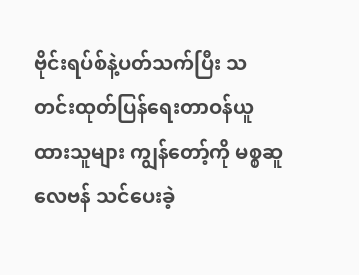ဗိုင်းရပ်စ်နဲ့ပတ်သက်ပြီး သတင်းထုတ်ပြန်ရေးတာဝန်ယူထားသူများ ကျွန်တော့်ကို မစ္စဆူလေဗန် သင်ပေးခဲ့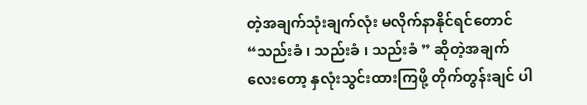တဲ့အချက်သုံးချက်လုံး မလိုက်နာနိုင်ရင်တောင် “သည်းခံ ၊ သည်းခံ ၊ သည်းခံ ” ဆိုတဲ့အချက်လေးတော့ နှလုံးသွင်းထားကြဖို့ တိုက်တွန်းချင် ပါ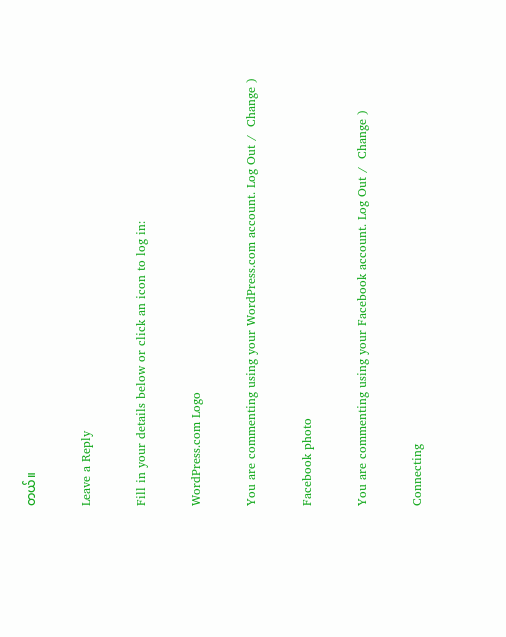တယ်။

Leave a Reply

Fill in your details below or click an icon to log in:

WordPress.com Logo

You are commenting using your WordPress.com account. Log Out /  Change )

Facebook photo

You are commenting using your Facebook account. Log Out /  Change )

Connecting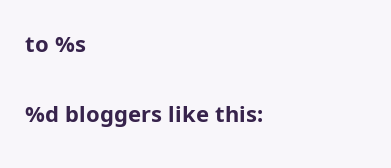to %s

%d bloggers like this: